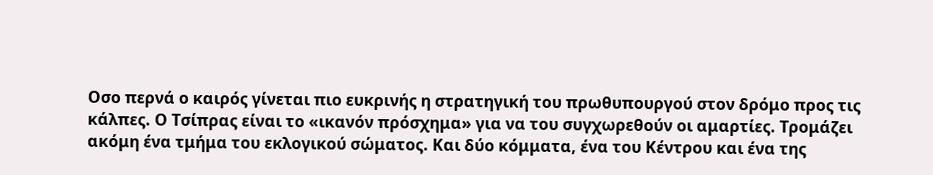Οσο περνά ο καιρός γίνεται πιο ευκρινής η στρατηγική του πρωθυπουργού στον δρόμο προς τις κάλπες. Ο Τσίπρας είναι το «ικανόν πρόσχημα» για να του συγχωρεθούν οι αμαρτίες. Τρομάζει ακόμη ένα τμήμα του εκλογικού σώματος. Και δύο κόμματα, ένα του Κέντρου και ένα της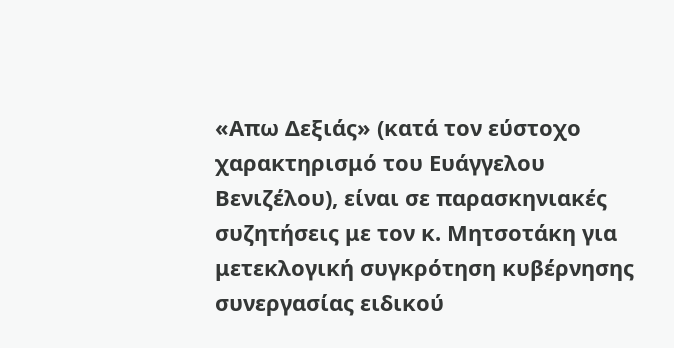«Απω Δεξιάς» (κατά τον εύστοχο χαρακτηρισμό του Ευάγγελου Βενιζέλου), είναι σε παρασκηνιακές συζητήσεις με τον κ. Μητσοτάκη για μετεκλογική συγκρότηση κυβέρνησης συνεργασίας ειδικού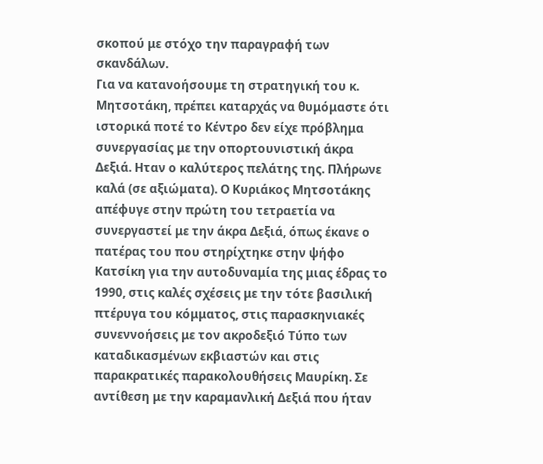σκοπού με στόχο την παραγραφή των σκανδάλων.
Για να κατανοήσουμε τη στρατηγική του κ. Μητσοτάκη, πρέπει καταρχάς να θυμόμαστε ότι ιστορικά ποτέ το Κέντρο δεν είχε πρόβλημα συνεργασίας με την οπορτουνιστική άκρα Δεξιά. Ηταν ο καλύτερος πελάτης της. Πλήρωνε καλά (σε αξιώματα). Ο Κυριάκος Μητσοτάκης απέφυγε στην πρώτη του τετραετία να συνεργαστεί με την άκρα Δεξιά, όπως έκανε ο πατέρας του που στηρίχτηκε στην ψήφο Κατσίκη για την αυτοδυναμία της μιας έδρας το 1990, στις καλές σχέσεις με την τότε βασιλική πτέρυγα του κόμματος, στις παρασκηνιακές συνεννοήσεις με τον ακροδεξιό Τύπο των καταδικασμένων εκβιαστών και στις παρακρατικές παρακολουθήσεις Μαυρίκη. Σε αντίθεση με την καραμανλική Δεξιά που ήταν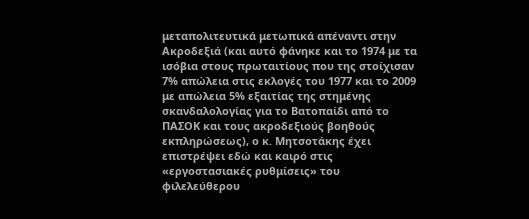μεταπολιτευτικά μετωπικά απέναντι στην Ακροδεξιά (και αυτό φάνηκε και το 1974 με τα ισόβια στους πρωταιτίους που της στοίχισαν 7% απώλεια στις εκλογές του 1977 και το 2009 με απώλεια 5% εξαιτίας της στημένης σκανδαλολογίας για το Βατοπαίδι από το ΠΑΣΟΚ και τους ακροδεξιούς βοηθούς εκπληρώσεως), ο κ. Μητσοτάκης έχει επιστρέψει εδώ και καιρό στις «εργοστασιακές ρυθμίσεις» του φιλελεύθερου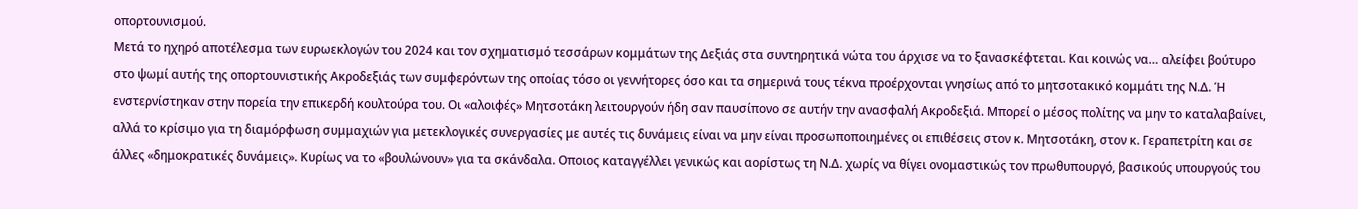οπορτουνισμού.
Μετά το ηχηρό αποτέλεσμα των ευρωεκλογών του 2024 και τον σχηματισμό τεσσάρων κομμάτων της Δεξιάς στα συντηρητικά νώτα του άρχισε να το ξανασκέφτεται. Και κοινώς να… αλείφει βούτυρο στο ψωμί αυτής της οπορτουνιστικής Ακροδεξιάς των συμφερόντων της οποίας τόσο οι γεννήτορες όσο και τα σημερινά τους τέκνα προέρχονται γνησίως από το μητσοτακικό κομμάτι της Ν.Δ. Ή ενστερνίστηκαν στην πορεία την επικερδή κουλτούρα του. Οι «αλοιφές» Μητσοτάκη λειτουργούν ήδη σαν παυσίπονο σε αυτήν την ανασφαλή Ακροδεξιά. Μπορεί ο μέσος πολίτης να μην το καταλαβαίνει, αλλά το κρίσιμο για τη διαμόρφωση συμμαχιών για μετεκλογικές συνεργασίες με αυτές τις δυνάμεις είναι να μην είναι προσωποποιημένες οι επιθέσεις στον κ. Μητσοτάκη, στον κ. Γεραπετρίτη και σε άλλες «δημοκρατικές δυνάμεις». Κυρίως να το «βουλώνουν» για τα σκάνδαλα. Οποιος καταγγέλλει γενικώς και αορίστως τη Ν.Δ. χωρίς να θίγει ονομαστικώς τον πρωθυπουργό, βασικούς υπουργούς του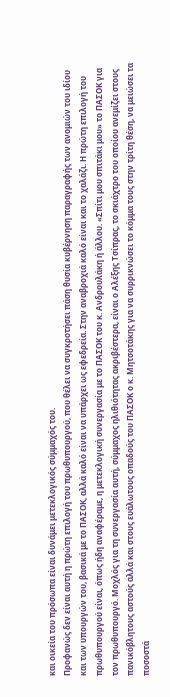και οικεία του πρόσωπα είναι δυνάμει μετεκλογικός σύμμαχός του.
Προφανώς δεν είναι αυτή η πρώτη επιλογή του πρωθυπουργού, που θέλει να συγκροτήσει πάση θυσία κυβέρνηση παραγραφής των ανομιών του ιδίου και των υπουργών του, βασικά με το ΠΑΣΟΚ, αλλά καλό είναι να υπάρχει ως εφεδρεία. Στην αναβροχιά καλό είναι και το χαλάζι. Η πρώτη επιλογή του πρωθυπουργού είναι, όπως ήδη αναφέραμε, η μετεκλογική συνεργασία με το ΠΑΣΟΚ του κ. Ανδρουλάκη ή άλλου. «Σπίτι μου σπιτάκι μου» το ΠΑΣΟΚ για τον πρωθυπουργό. Μοχλός για τη συνεργασία αυτή, σύμμαχος ηλιθιότητας ακριβέστερα, είναι ο Αλέξης Τσίπρας, το σκιάχτρο του οποίου ανεμίζει στους πανικόβλητους αστούς αλλά και στους ευάλωτους οπαδούς του ΠΑΣΟΚ ο κ. Μητσοτάκης για να συρρικνώσει το κόμμα τους στην τρίτη θέση, να μειώσει τα ποσοστά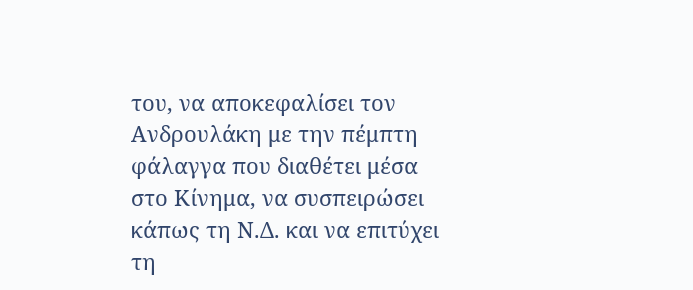του, να αποκεφαλίσει τον Ανδρουλάκη με την πέμπτη φάλαγγα που διαθέτει μέσα στο Κίνημα, να συσπειρώσει κάπως τη Ν.Δ. και να επιτύχει τη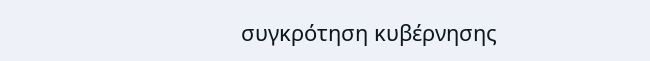συγκρότηση κυβέρνησης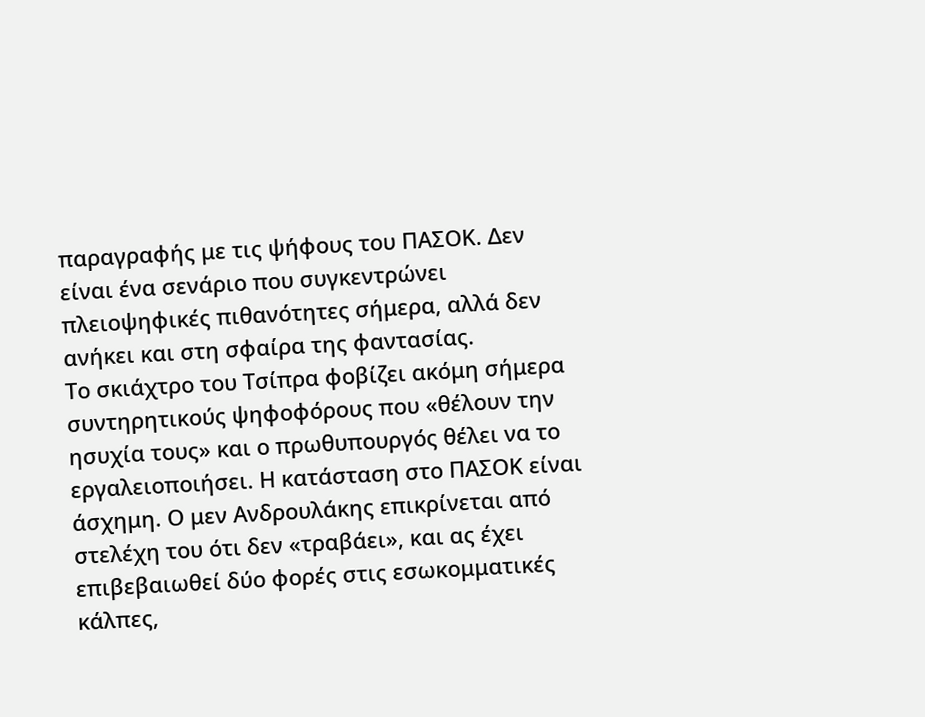παραγραφής με τις ψήφους του ΠΑΣΟΚ. Δεν είναι ένα σενάριο που συγκεντρώνει πλειοψηφικές πιθανότητες σήμερα, αλλά δεν ανήκει και στη σφαίρα της φαντασίας.
Το σκιάχτρο του Τσίπρα φοβίζει ακόμη σήμερα συντηρητικούς ψηφοφόρους που «θέλουν την ησυχία τους» και ο πρωθυπουργός θέλει να το εργαλειοποιήσει. Η κατάσταση στο ΠΑΣΟΚ είναι άσχημη. Ο μεν Ανδρουλάκης επικρίνεται από στελέχη του ότι δεν «τραβάει», και ας έχει επιβεβαιωθεί δύο φορές στις εσωκομματικές κάλπες,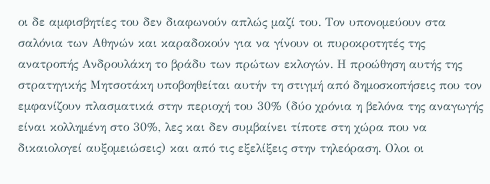οι δε αμφισβητίες του δεν διαφωνούν απλώς μαζί του. Τον υπονομεύουν στα σαλόνια των Αθηνών και καραδοκούν για να γίνουν οι πυροκροτητές της ανατροπής Ανδρουλάκη το βράδυ των πρώτων εκλογών. Η προώθηση αυτής της στρατηγικής Μητσοτάκη υποβοηθείται αυτήν τη στιγμή από δημοσκοπήσεις που τον εμφανίζουν πλασματικά στην περιοχή του 30% (δύο χρόνια η βελόνα της αναγωγής είναι κολλημένη στο 30%, λες και δεν συμβαίνει τίποτε στη χώρα που να δικαιολογεί αυξομειώσεις) και από τις εξελίξεις στην τηλεόραση. Ολοι οι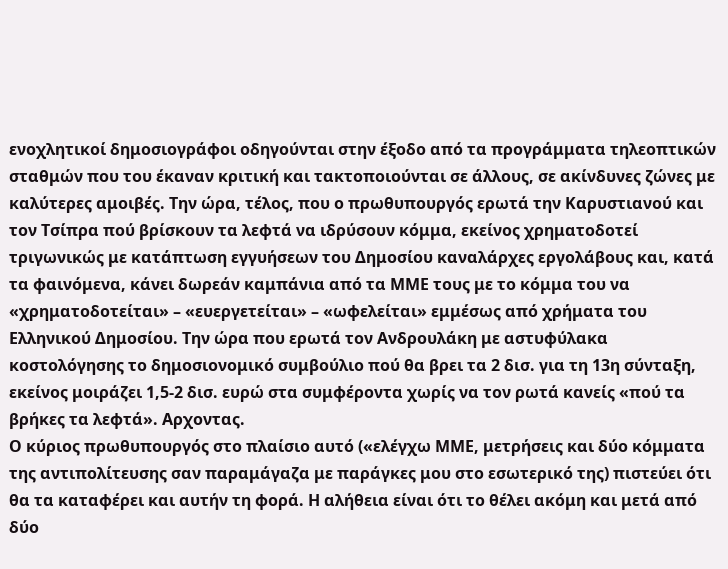ενοχλητικοί δημοσιογράφοι οδηγούνται στην έξοδο από τα προγράμματα τηλεοπτικών σταθμών που του έκαναν κριτική και τακτοποιούνται σε άλλους, σε ακίνδυνες ζώνες με καλύτερες αμοιβές. Την ώρα, τέλος, που ο πρωθυπουργός ερωτά την Καρυστιανού και τον Τσίπρα πού βρίσκουν τα λεφτά να ιδρύσουν κόμμα, εκείνος χρηματοδοτεί τριγωνικώς με κατάπτωση εγγυήσεων του Δημοσίου καναλάρχες εργολάβους και, κατά τα φαινόμενα, κάνει δωρεάν καμπάνια από τα ΜΜΕ τους με το κόμμα του να «χρηματοδοτείται» – «ευεργετείται» – «ωφελείται» εμμέσως από χρήματα του Ελληνικού Δημοσίου. Την ώρα που ερωτά τον Ανδρουλάκη με αστυφύλακα κοστολόγησης το δημοσιονομικό συμβούλιο πού θα βρει τα 2 δισ. για τη 13η σύνταξη, εκείνος μοιράζει 1,5-2 δισ. ευρώ στα συμφέροντα χωρίς να τον ρωτά κανείς «πού τα βρήκες τα λεφτά». Αρχοντας.
Ο κύριος πρωθυπουργός στο πλαίσιο αυτό («ελέγχω ΜΜΕ, μετρήσεις και δύο κόμματα της αντιπολίτευσης σαν παραμάγαζα με παράγκες μου στο εσωτερικό της) πιστεύει ότι θα τα καταφέρει και αυτήν τη φορά. Η αλήθεια είναι ότι το θέλει ακόμη και μετά από δύο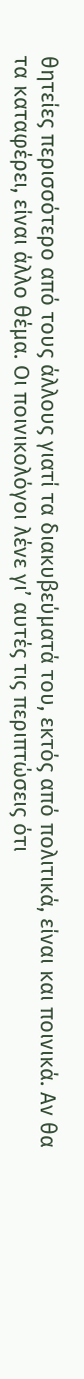θητείες περισσότερο από τους άλλους γιατί τα διακυβεύματά του, εκτός από πολιτικά, είναι και ποινικά. Αν θα τα καταφέρει, είναι άλλο θέμα. Οι ποινικολόγοι λένε γι’ αυτές τις περιπτώσεις ότι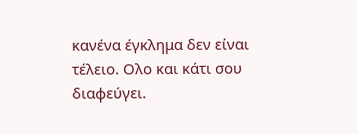κανένα έγκλημα δεν είναι τέλειο. Ολο και κάτι σου διαφεύγει.